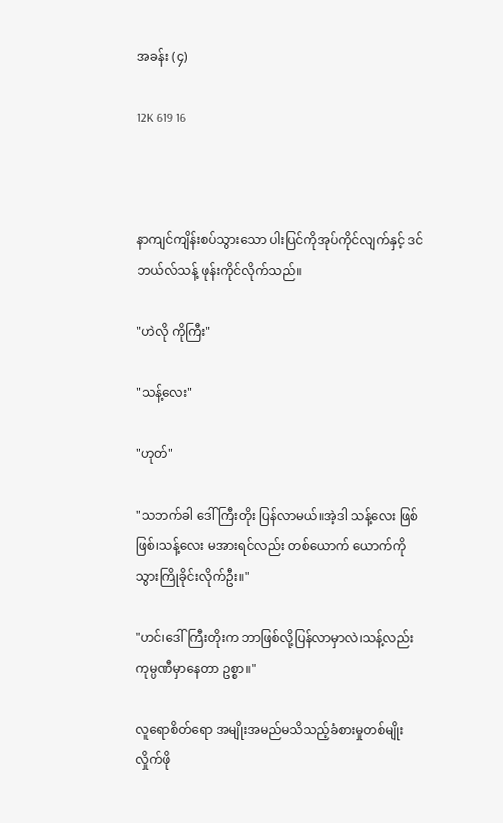အခန်း (၄)

12K 619 16



နာကျင်ကျိန်းစပ်သွားသော ပါးပြင်ကိုအုပ်ကိုင်လျက်နှင့် ဒင်ဘယ်လ်သန့် ဖုန်းကိုင်လိုက်သည်။

"ဟဲလို ကိုကြီး"

"သန့်လေး"

"ဟုတ်"

"သဘက်ခါ ဒေါ်ကြီးတိုး ပြန်လာမယ်။အဲ့ဒါ သန့်လေး ဖြစ်ဖြစ်၊သန့်လေး မအားရင်လည်း တစ်ယောက် ယောက်ကို သွားကြိုခိုင်းလိုက်ဦး။"

"ဟင်၊ဒေါ်ကြီးတိုးက ဘာဖြစ်လို့ပြန်လာမှာလဲ၊သန့်လည်း ကုမ္ပဏီမှာနေတာ ဥစ္စာ။"

လူရောစိတ်ရော အမျိုးအမည်မသိသည့်ခံစားမှုတစ်မျိုး လှိုက်ဖို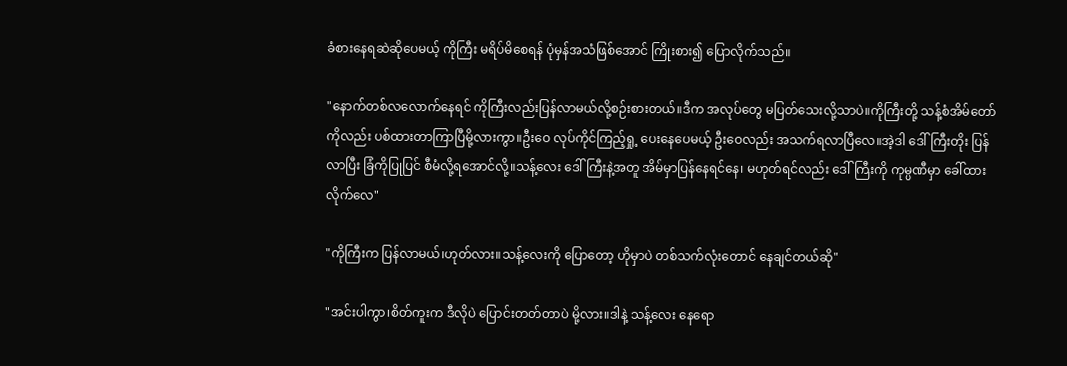ခံစားနေရဆဲဆိုပေမယ့် ကိုကြီး မရိပ်မိစေရန် ပုံမှန်အသံဖြစ်အောင် ကြိုးစား၍ ပြောလိုက်သည်။

"နောက်တစ်လလောက်နေရင် ကိုကြီးလည်းပြန်လာမယ်လို့စဉ်းစားတယ်။ဒီက အလုပ်တွေ မပြတ်သေးလို့သာပဲ။ကိုကြီးတို့ သန့်စံအိမ်တော် ကိုလည်း ပစ်ထားတာကြာပြီမို့လားကွာ။ဦးဝေ လုပ်ကိုင်ကြည့်ရှု့ ပေးနေပေမယ့် ဦးဝေလည်း အသက်ရလာပြီလေ။အဲ့ဒါ ဒေါ်ကြီးတိုး ပြန်လာပြီး ခြံကိုပြုပြင် စီမံလို့ရအောင်လို့။သန့်လေး ဒေါ်ကြီးနဲ့အတူ အိမ်မှာပြန်နေရင်နေ၊ မဟုတ်ရင်လည်း ဒေါ်ကြီးကို ကုမ္ပဏီမှာ ခေါ်ထားလိုက်လေ"

"ကိုကြီးက ပြန်လာမယ်၊ဟုတ်လား။သန့်လေးကို ပြောတော့ ဟိုမှာပဲ တစ်သက်လုံးတောင် နေချင်တယ်ဆို"

"အင်းပါကွာ၊စိတ်ကူးက ဒီလိုပဲ ပြောင်းတတ်တာပဲ မို့လား။ဒါနဲ့ သန့်လေး နေရော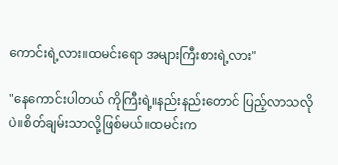ကောင်းရဲ့လား။ထမင်းရော အများကြီးစားရဲ့လား"

"နေကောင်းပါတယ် ကိုကြီးရဲ့။နည်းနည်းတောင် ပြည့်လာသလိုပဲ။စိတ်ချမ်းသာလို့ဖြစ်မယ်။ထမင်းက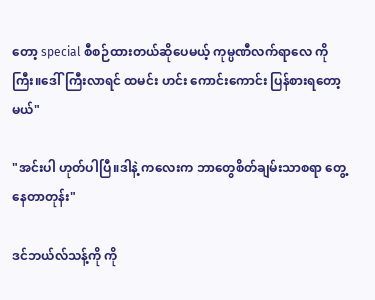တော့ special စီစဉ်ထားတယ်ဆိုပေမယ့် ကုမ္ပဏီလက်ရာလေ ကိုကြီး။ဒေါ်ကြီးလာရင် ထမင်း ဟင်း ကောင်းကောင်း ပြန်စားရတော့မယ်"

"အင်းပါ ဟုတ်ပါပြီ။ဒါနဲ့ ကလေးက ဘာတွေစိတ်ချမ်းသာစရာ တွေ့နေတာတုန်း"

ဒင်ဘယ်လ်သန့်ကို ကို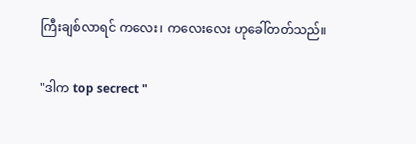ကြီးချစ်လာရင် ကလေး၊ ကလေးလေး ဟုခေါ်တတ်သည်။

"ဒါက top secrect "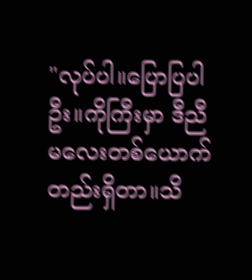"လုပ်ပါ။ပြောပြပါဦး။ကိုကြီးမှာ ဒီညီမလေးတစ်ယောက်တည်းရှိတာ။သိ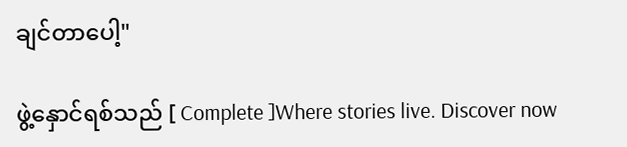ချင်တာပေါ့"

ဖွဲ့နှောင်ရစ်သည် [ Complete ]Where stories live. Discover now